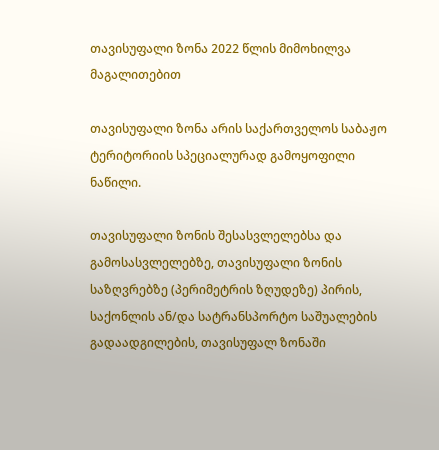თავისუფალი ზონა 2022 წლის მიმოხილვა მაგალითებით

თავისუფალი ზონა არის საქართველოს საბაჟო ტერიტორიის სპეციალურად გამოყოფილი ნაწილი.

თავისუფალი ზონის შესასვლელებსა და გამოსასვლელებზე, თავისუფალი ზონის საზღვრებზე (პერიმეტრის ზღუდეზე) პირის, საქონლის ან/და სატრანსპორტო საშუალების გადაადგილების, თავისუფალ ზონაში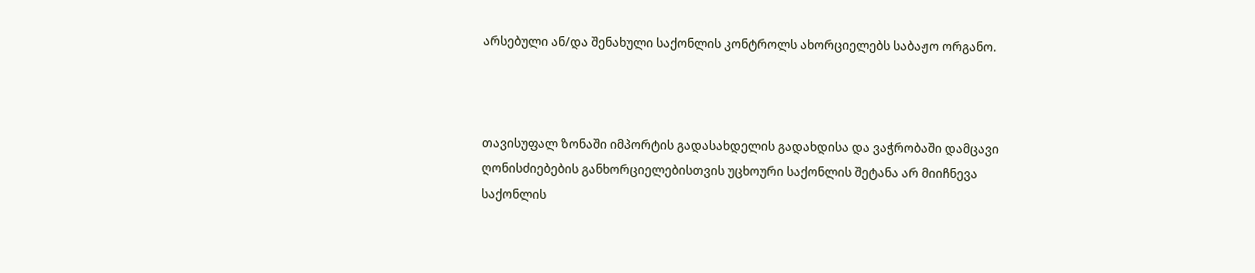არსებული ან/და შენახული საქონლის კონტროლს ახორციელებს საბაჟო ორგანო.



თავისუფალ ზონაში იმპორტის გადასახდელის გადახდისა და ვაჭრობაში დამცავი ღონისძიებების განხორციელებისთვის უცხოური საქონლის შეტანა არ მიიჩნევა საქონლის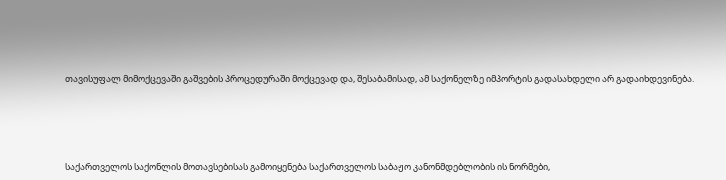თავისუფალ მიმოქცევაში გაშვების პროცედურაში მოქცევად და, შესაბამისად, ამ საქონელზე იმპორტის გადასახდელი არ გადაიხდევინება.





საქართველოს საქონლის მოთავსებისას გამოიყენება საქართველოს საბაჟო კანონმდებლობის ის ნორმები,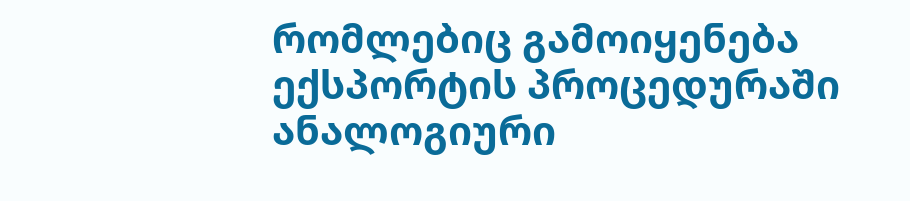რომლებიც გამოიყენება ექსპორტის პროცედურაში ანალოგიური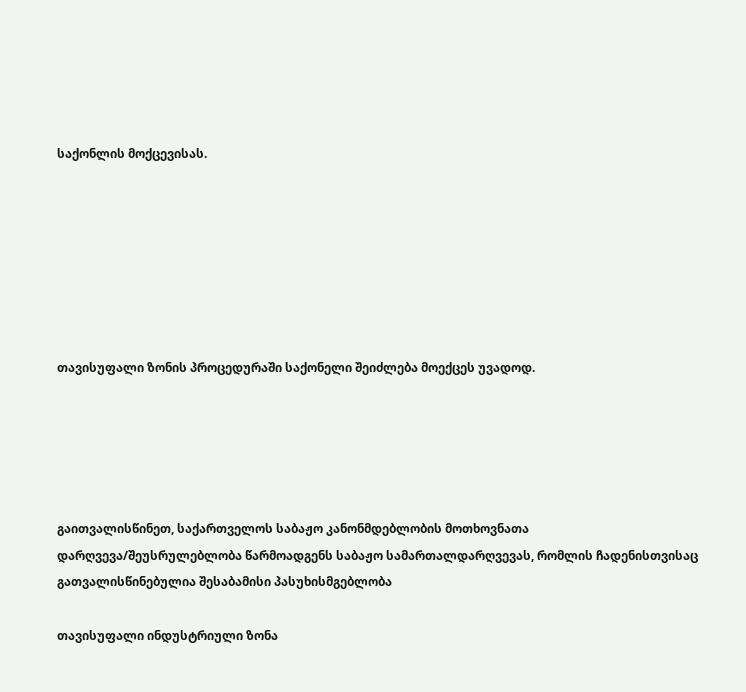საქონლის მოქცევისას.







თავისუფალი ზონის პროცედურაში საქონელი შეიძლება მოექცეს უვადოდ.





გაითვალისწინეთ, საქართველოს საბაჟო კანონმდებლობის მოთხოვნათა დარღვევა/შეუსრულებლობა წარმოადგენს საბაჟო სამართალდარღვევას, რომლის ჩადენისთვისაც გათვალისწინებულია შესაბამისი პასუხისმგებლობა

თავისუფალი ინდუსტრიული ზონა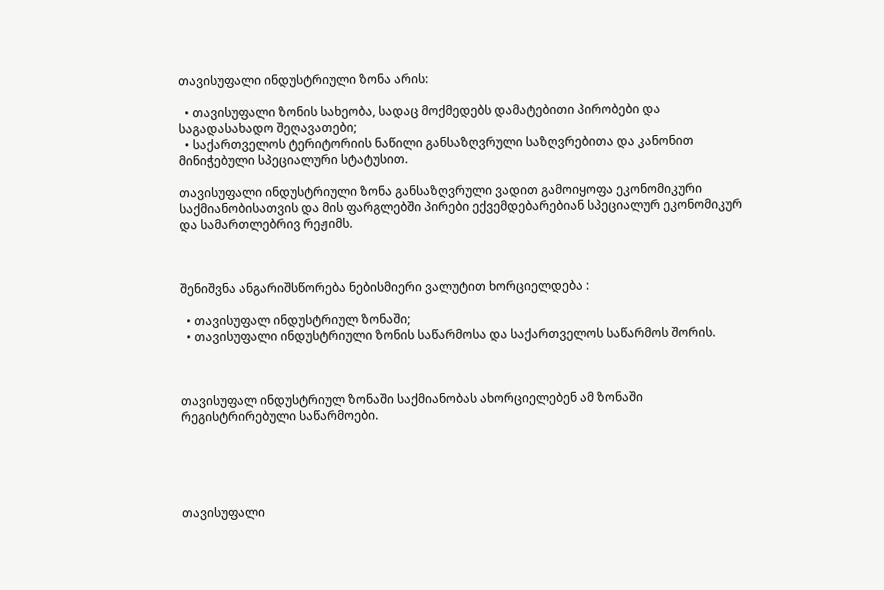თავისუფალი ინდუსტრიული ზონა არის:

  • თავისუფალი ზონის სახეობა, სადაც მოქმედებს დამატებითი პირობები და საგადასახადო შეღავათები;
  • საქართველოს ტერიტორიის ნაწილი განსაზღვრული საზღვრებითა და კანონით მინიჭებული სპეციალური სტატუსით.

თავისუფალი ინდუსტრიული ზონა განსაზღვრული ვადით გამოიყოფა ეკონომიკური საქმიანობისათვის და მის ფარგლებში პირები ექვემდებარებიან სპეციალურ ეკონომიკურ და სამართლებრივ რეჟიმს.



შენიშვნა ანგარიშსწორება ნებისმიერი ვალუტით ხორციელდება :

  • თავისუფალ ინდუსტრიულ ზონაში;
  • თავისუფალი ინდუსტრიული ზონის საწარმოსა და საქართველოს საწარმოს შორის.



თავისუფალ ინდუსტრიულ ზონაში საქმიანობას ახორციელებენ ამ ზონაში რეგისტრირებული საწარმოები.





თავისუფალი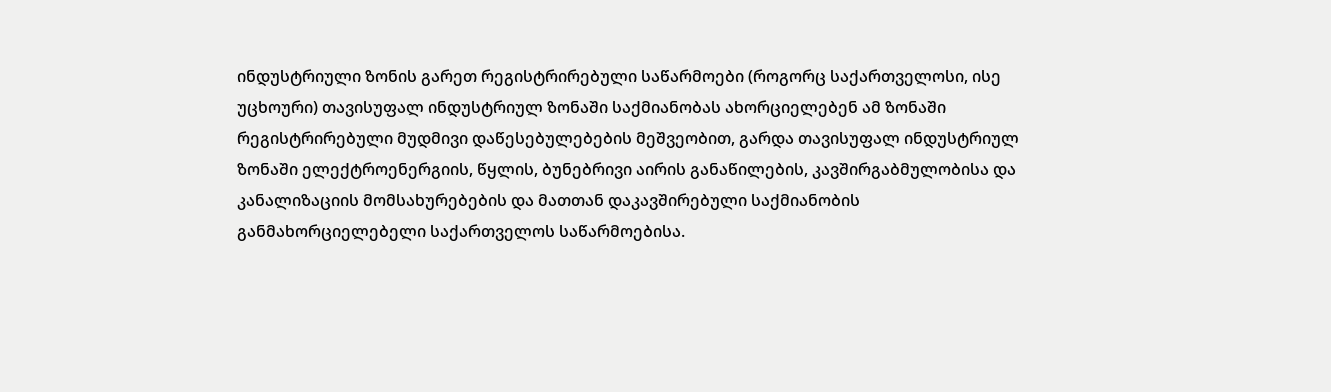ინდუსტრიული ზონის გარეთ რეგისტრირებული საწარმოები (როგორც საქართველოსი, ისე უცხოური) თავისუფალ ინდუსტრიულ ზონაში საქმიანობას ახორციელებენ ამ ზონაში რეგისტრირებული მუდმივი დაწესებულებების მეშვეობით, გარდა თავისუფალ ინდუსტრიულ ზონაში ელექტროენერგიის, წყლის, ბუნებრივი აირის განაწილების, კავშირგაბმულობისა და კანალიზაციის მომსახურებების და მათთან დაკავშირებული საქმიანობის განმახორციელებელი საქართველოს საწარმოებისა.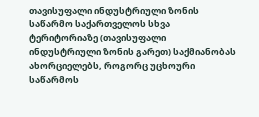თავისუფალი ინდუსტრიული ზონის საწარმო საქართველოს სხვა ტერიტორიაზე (თავისუფალი ინდუსტრიული ზონის გარეთ) საქმიანობას ახორციელებს, როგორც უცხოური საწარმოს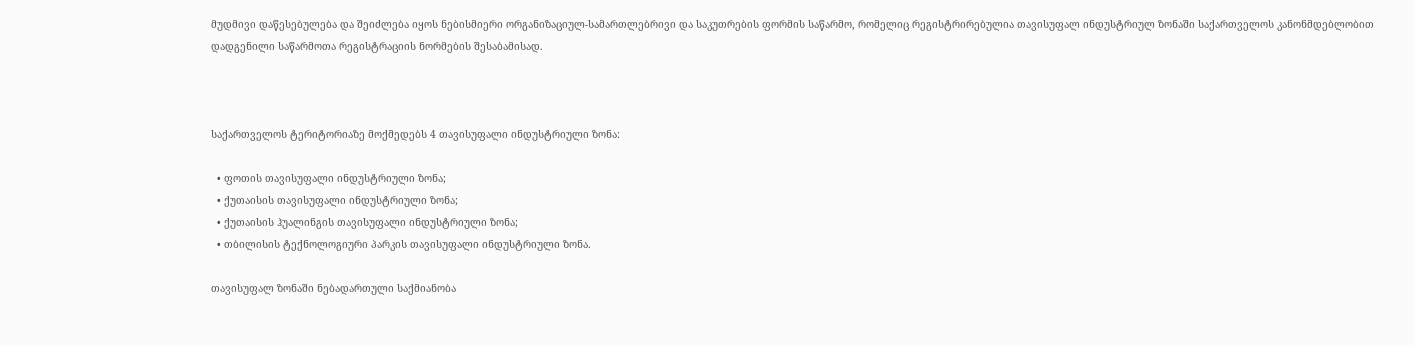მუდმივი დაწესებულება და შეიძლება იყოს ნებისმიერი ორგანიზაციულ-სამართლებრივი და საკუთრების ფორმის საწარმო, რომელიც რეგისტრირებულია თავისუფალ ინდუსტრიულ ზონაში საქართველოს კანონმდებლობით დადგენილი საწარმოთა რეგისტრაციის ნორმების შესაბამისად.



საქართველოს ტერიტორიაზე მოქმედებს 4 თავისუფალი ინდუსტრიული ზონა:

  • ფოთის თავისუფალი ინდუსტრიული ზონა;
  • ქუთაისის თავისუფალი ინდუსტრიული ზონა;
  • ქუთაისის ჰუალინგის თავისუფალი ინდუსტრიული ზონა;
  • თბილისის ტექნოლოგიური პარკის თავისუფალი ინდუსტრიული ზონა.

თავისუფალ ზონაში ნებადართული საქმიანობა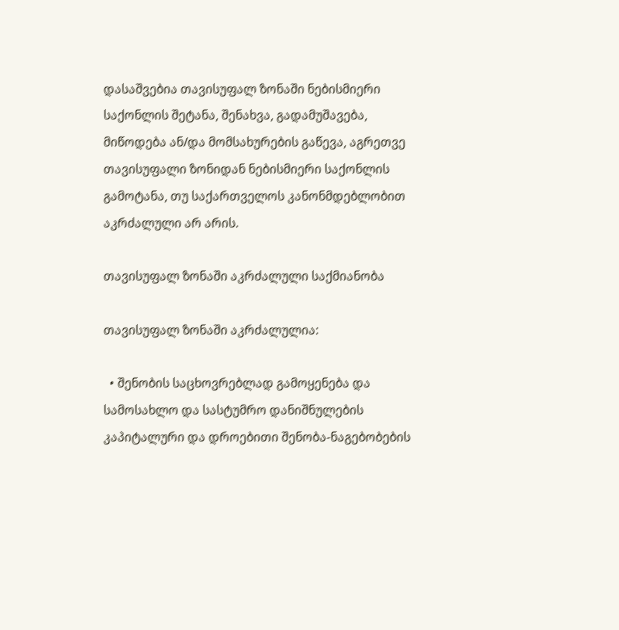დასაშვებია თავისუფალ ზონაში ნებისმიერი საქონლის შეტანა, შენახვა, გადამუშავება, მიწოდება ან/და მომსახურების გაწევა, აგრეთვე თავისუფალი ზონიდან ნებისმიერი საქონლის გამოტანა, თუ საქართველოს კანონმდებლობით აკრძალული არ არის.

თავისუფალ ზონაში აკრძალული საქმიანობა

თავისუფალ ზონაში აკრძალულია:

  • შენობის საცხოვრებლად გამოყენება და სამოსახლო და სასტუმრო დანიშნულების კაპიტალური და დროებითი შენობა-ნაგებობების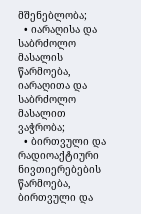მშენებლობა;
  • იარაღისა და საბრძოლო მასალის წარმოება, იარაღითა და საბრძოლო მასალით ვაჭრობა;
  • ბირთვული და რადიოაქტიური ნივთიერებების წარმოება, ბირთვული და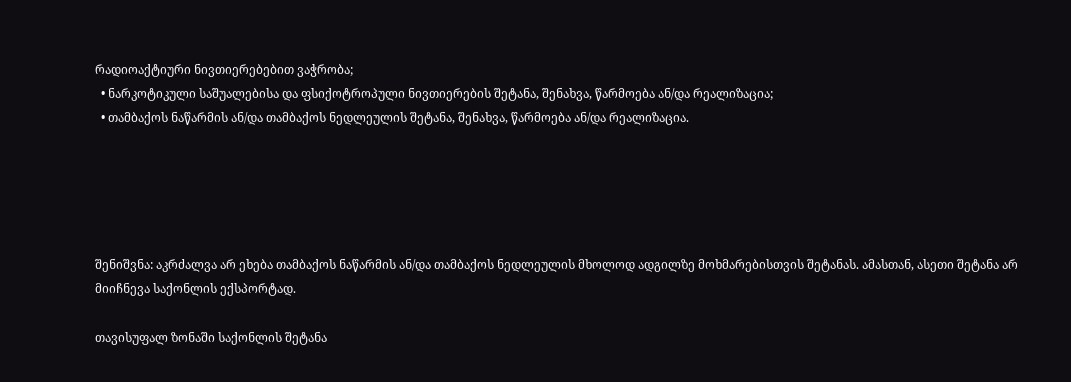რადიოაქტიური ნივთიერებებით ვაჭრობა;
  • ნარკოტიკული საშუალებისა და ფსიქოტროპული ნივთიერების შეტანა, შენახვა, წარმოება ან/და რეალიზაცია;
  • თამბაქოს ნაწარმის ან/და თამბაქოს ნედლეულის შეტანა, შენახვა, წარმოება ან/და რეალიზაცია.





შენიშვნა: აკრძალვა არ ეხება თამბაქოს ნაწარმის ან/და თამბაქოს ნედლეულის მხოლოდ ადგილზე მოხმარებისთვის შეტანას. ამასთან, ასეთი შეტანა არ მიიჩნევა საქონლის ექსპორტად.

თავისუფალ ზონაში საქონლის შეტანა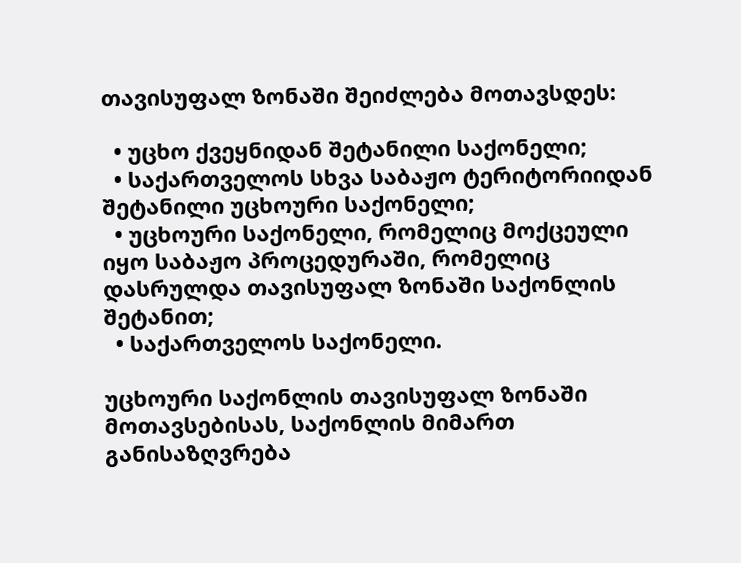თავისუფალ ზონაში შეიძლება მოთავსდეს:

  • უცხო ქვეყნიდან შეტანილი საქონელი;
  • საქართველოს სხვა საბაჟო ტერიტორიიდან შეტანილი უცხოური საქონელი;
  • უცხოური საქონელი, რომელიც მოქცეული იყო საბაჟო პროცედურაში, რომელიც დასრულდა თავისუფალ ზონაში საქონლის შეტანით;
  • საქართველოს საქონელი.

უცხოური საქონლის თავისუფალ ზონაში მოთავსებისას, საქონლის მიმართ განისაზღვრება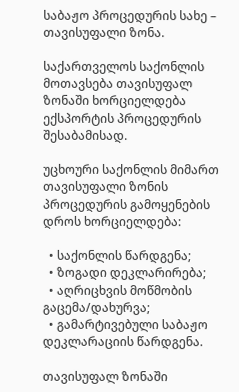საბაჟო პროცედურის სახე – თავისუფალი ზონა.

საქართველოს საქონლის მოთავსება თავისუფალ ზონაში ხორციელდება ექსპორტის პროცედურის შესაბამისად.

უცხოური საქონლის მიმართ თავისუფალი ზონის პროცედურის გამოყენების დროს ხორციელდება:

  • საქონლის წარდგენა;
  • ზოგადი დეკლარირება;
  • აღრიცხვის მოწმობის გაცემა/დახურვა;
  • გამარტივებული საბაჟო დეკლარაციის წარდგენა.

თავისუფალ ზონაში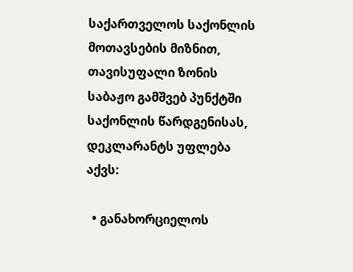საქართველოს საქონლის მოთავსების მიზნით, თავისუფალი ზონის საბაჟო გამშვებ პუნქტში საქონლის წარდგენისას, დეკლარანტს უფლება აქვს:

  • განახორციელოს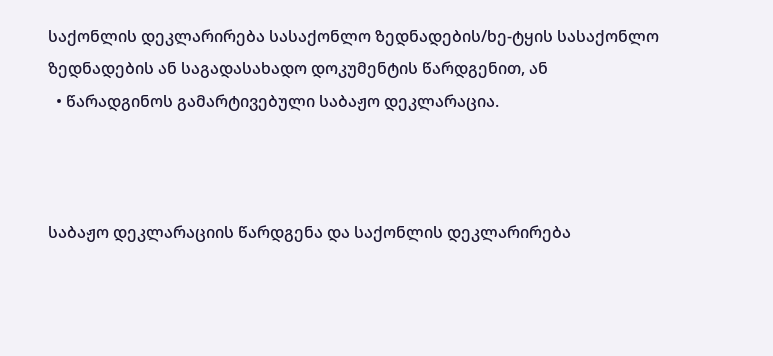საქონლის დეკლარირება სასაქონლო ზედნადების/ხე-ტყის სასაქონლო ზედნადების ან საგადასახადო დოკუმენტის წარდგენით, ან
  • წარადგინოს გამარტივებული საბაჟო დეკლარაცია.



საბაჟო დეკლარაციის წარდგენა და საქონლის დეკლარირება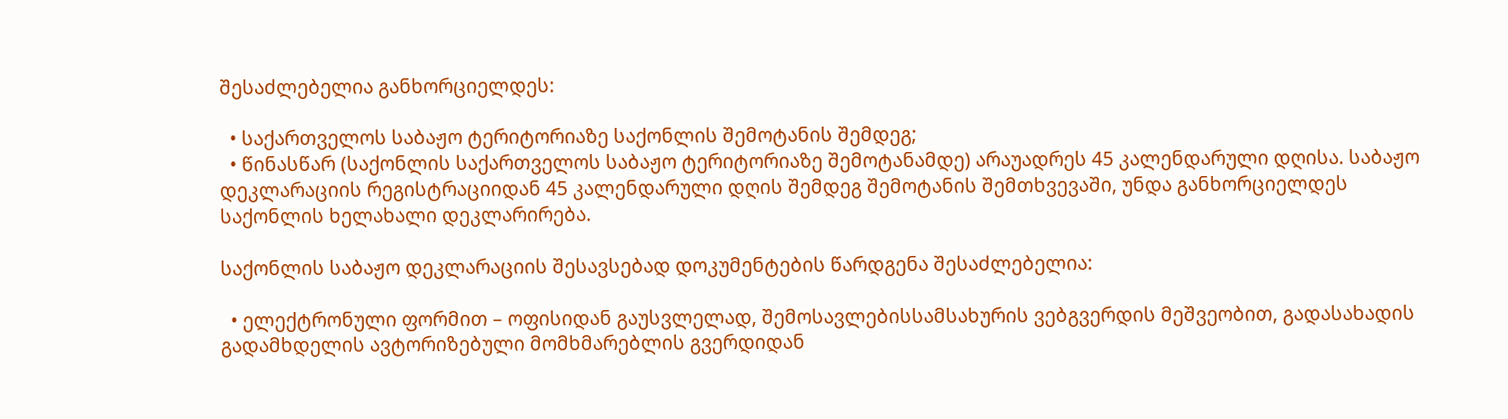შესაძლებელია განხორციელდეს:

  • საქართველოს საბაჟო ტერიტორიაზე საქონლის შემოტანის შემდეგ;
  • წინასწარ (საქონლის საქართველოს საბაჟო ტერიტორიაზე შემოტანამდე) არაუადრეს 45 კალენდარული დღისა. საბაჟო დეკლარაციის რეგისტრაციიდან 45 კალენდარული დღის შემდეგ შემოტანის შემთხვევაში, უნდა განხორციელდეს საქონლის ხელახალი დეკლარირება.

საქონლის საბაჟო დეკლარაციის შესავსებად დოკუმენტების წარდგენა შესაძლებელია:

  • ელექტრონული ფორმით – ოფისიდან გაუსვლელად, შემოსავლებისსამსახურის ვებგვერდის მეშვეობით, გადასახადის გადამხდელის ავტორიზებული მომხმარებლის გვერდიდან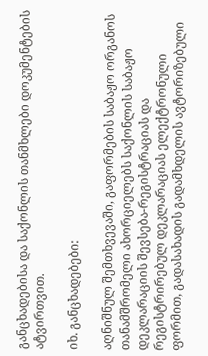განცხადებისა და საქონლის თანმხლები დოკუმენტების ატვირთვით.

იხ. განცხადებები:

აღნიშნულ შემთხვევაში, გაფორმების საბაჟო ორგანოს თანამშრომელი ახორციელებს საქონლის საბაჟო დეკლარაციის შევსება-რეგისტრაციას და რეგისტრირებულ დეკლარაციას ელექტრონული ფორმით, გადასახადის გადამხდელის ავტორიზებული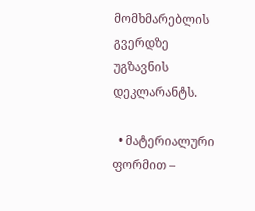მომხმარებლის გვერდზე უგზავნის დეკლარანტს.

  • მატერიალური ფორმით –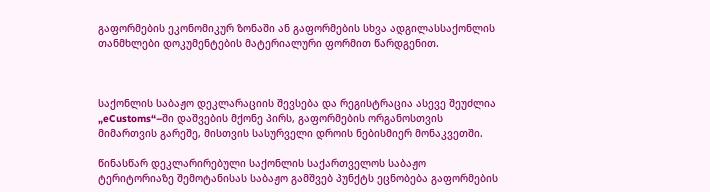გაფორმების ეკონომიკურ ზონაში ან გაფორმების სხვა ადგილასსაქონლის თანმხლები დოკუმენტების მატერიალური ფორმით წარდგენით.



საქონლის საბაჟო დეკლარაციის შევსება და რეგისტრაცია ასევე შეუძლია „eCustoms“–ში დაშვების მქონე პირს, გაფორმების ორგანოსთვის მიმართვის გარეშე, მისთვის სასურველი დროის ნებისმიერ მონაკვეთში.

წინასწარ დეკლარირებული საქონლის საქართველოს საბაჟო ტერიტორიაზე შემოტანისას საბაჟო გამშვებ პუნქტს ეცნობება გაფორმების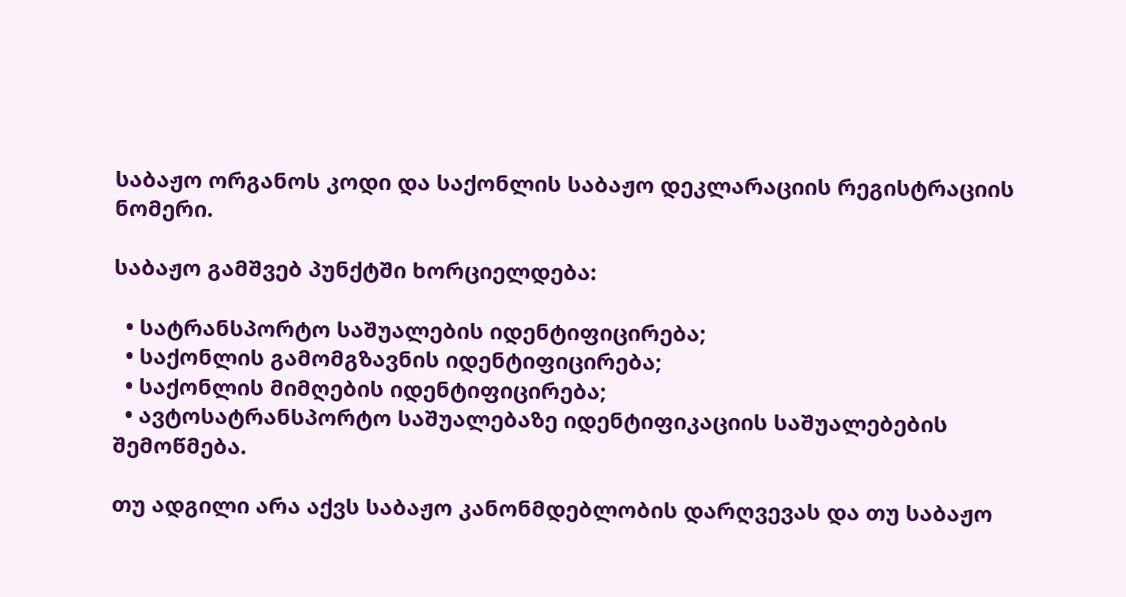საბაჟო ორგანოს კოდი და საქონლის საბაჟო დეკლარაციის რეგისტრაციის ნომერი.

საბაჟო გამშვებ პუნქტში ხორციელდება:

  • სატრანსპორტო საშუალების იდენტიფიცირება;
  • საქონლის გამომგზავნის იდენტიფიცირება;
  • საქონლის მიმღების იდენტიფიცირება;
  • ავტოსატრანსპორტო საშუალებაზე იდენტიფიკაციის საშუალებების შემოწმება.

თუ ადგილი არა აქვს საბაჟო კანონმდებლობის დარღვევას და თუ საბაჟო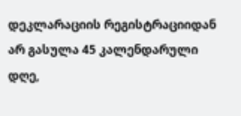დეკლარაციის რეგისტრაციიდან არ გასულა 45 კალენდარული დღე,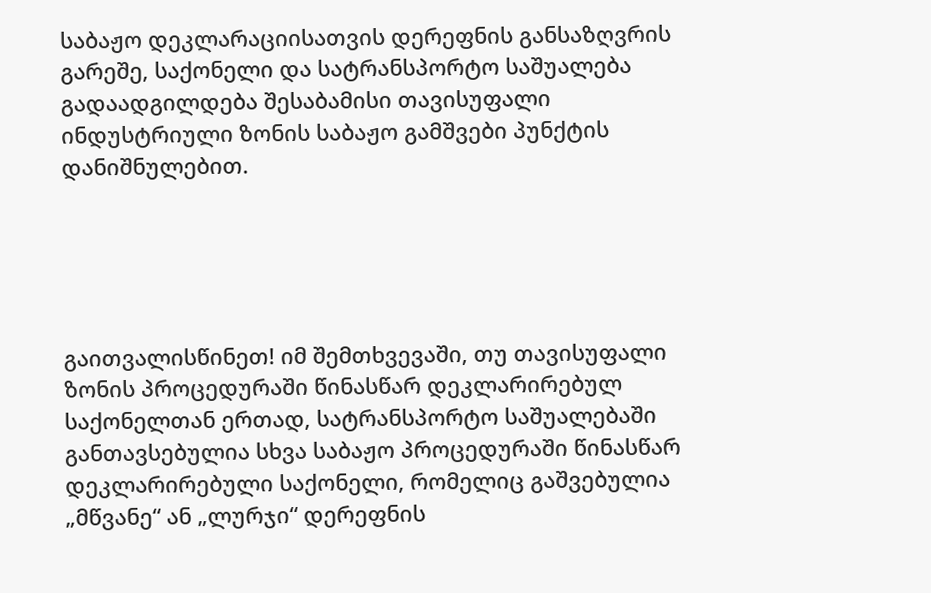საბაჟო დეკლარაციისათვის დერეფნის განსაზღვრის გარეშე, საქონელი და სატრანსპორტო საშუალება გადაადგილდება შესაბამისი თავისუფალი ინდუსტრიული ზონის საბაჟო გამშვები პუნქტის დანიშნულებით.





გაითვალისწინეთ! იმ შემთხვევაში, თუ თავისუფალი ზონის პროცედურაში წინასწარ დეკლარირებულ საქონელთან ერთად, სატრანსპორტო საშუალებაში განთავსებულია სხვა საბაჟო პროცედურაში წინასწარ დეკლარირებული საქონელი, რომელიც გაშვებულია „მწვანე“ ან „ლურჯი“ დერეფნის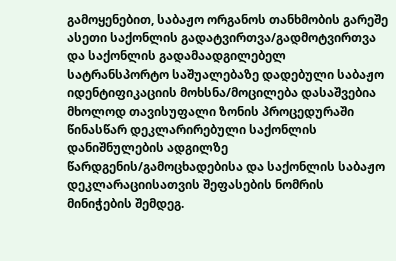გამოყენებით, საბაჟო ორგანოს თანხმობის გარეშე ასეთი საქონლის გადატვირთვა/გადმოტვირთვა და საქონლის გადამაადგილებელ სატრანსპორტო საშუალებაზე დადებული საბაჟო იდენტიფიკაციის მოხსნა/მოცილება დასაშვებია მხოლოდ თავისუფალი ზონის პროცედურაში წინასწარ დეკლარირებული საქონლის დანიშნულების ადგილზე წარდგენის/გამოცხადებისა და საქონლის საბაჟო დეკლარაციისათვის შეფასების ნომრის მინიჭების შემდეგ.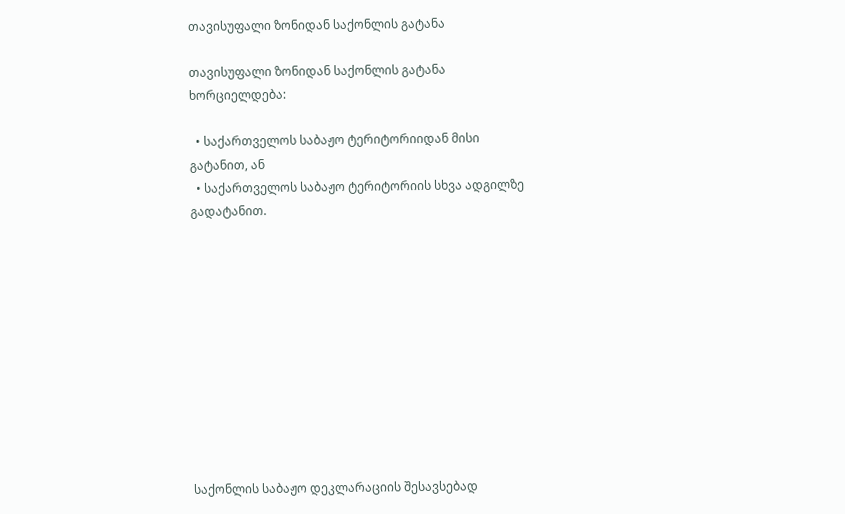თავისუფალი ზონიდან საქონლის გატანა

თავისუფალი ზონიდან საქონლის გატანა ხორციელდება:

  • საქართველოს საბაჟო ტერიტორიიდან მისი გატანით, ან
  • საქართველოს საბაჟო ტერიტორიის სხვა ადგილზე გადატანით.











საქონლის საბაჟო დეკლარაციის შესავსებად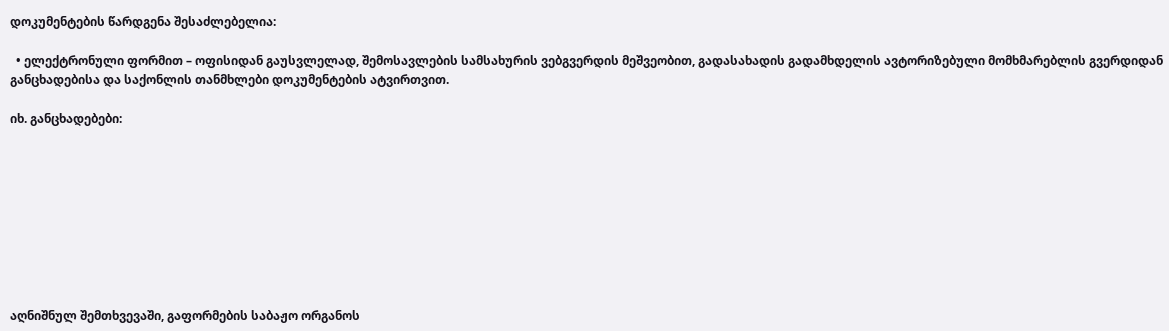დოკუმენტების წარდგენა შესაძლებელია:

  • ელექტრონული ფორმით – ოფისიდან გაუსვლელად, შემოსავლების სამსახურის ვებგვერდის მეშვეობით, გადასახადის გადამხდელის ავტორიზებული მომხმარებლის გვერდიდან განცხადებისა და საქონლის თანმხლები დოკუმენტების ატვირთვით.

იხ. განცხადებები:









აღნიშნულ შემთხვევაში, გაფორმების საბაჟო ორგანოს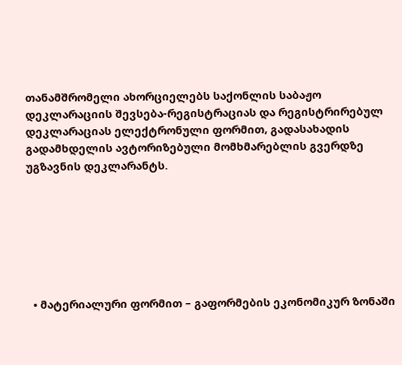თანამშრომელი ახორციელებს საქონლის საბაჟო დეკლარაციის შევსება-რეგისტრაციას და რეგისტრირებულ დეკლარაციას ელექტრონული ფორმით, გადასახადის გადამხდელის ავტორიზებული მომხმარებლის გვერდზე უგზავნის დეკლარანტს.







  • მატერიალური ფორმით – გაფორმების ეკონომიკურ ზონაში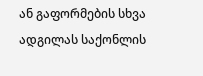ან გაფორმების სხვა ადგილას საქონლის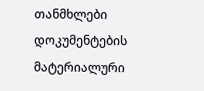თანმხლები დოკუმენტების მატერიალური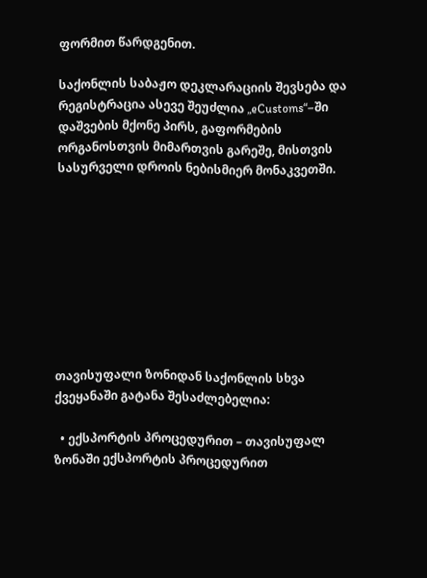ფორმით წარდგენით.

საქონლის საბაჟო დეკლარაციის შევსება და რეგისტრაცია ასევე შეუძლია „eCustoms“–ში დაშვების მქონე პირს, გაფორმების ორგანოსთვის მიმართვის გარეშე, მისთვის სასურველი დროის ნებისმიერ მონაკვეთში.









თავისუფალი ზონიდან საქონლის სხვა ქვეყანაში გატანა შესაძლებელია:

  • ექსპორტის პროცედურით – თავისუფალ ზონაში ექსპორტის პროცედურით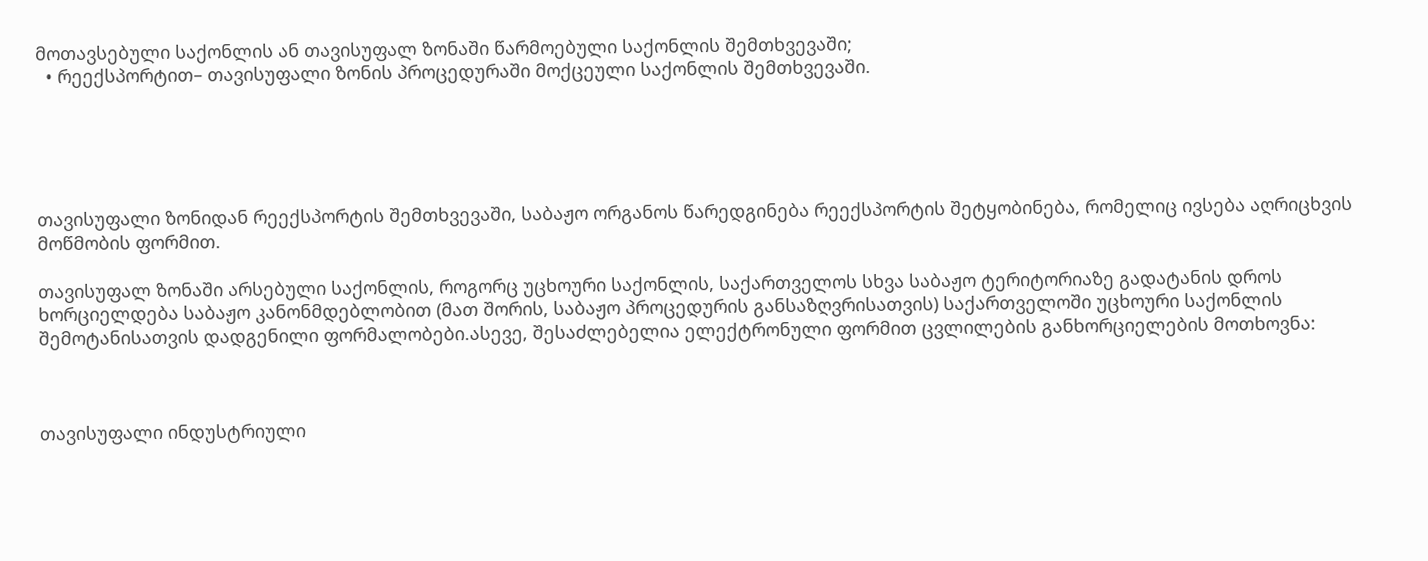მოთავსებული საქონლის ან თავისუფალ ზონაში წარმოებული საქონლის შემთხვევაში;
  • რეექსპორტით– თავისუფალი ზონის პროცედურაში მოქცეული საქონლის შემთხვევაში.





თავისუფალი ზონიდან რეექსპორტის შემთხვევაში, საბაჟო ორგანოს წარედგინება რეექსპორტის შეტყობინება, რომელიც ივსება აღრიცხვის მოწმობის ფორმით.

თავისუფალ ზონაში არსებული საქონლის, როგორც უცხოური საქონლის, საქართველოს სხვა საბაჟო ტერიტორიაზე გადატანის დროს ხორციელდება საბაჟო კანონმდებლობით (მათ შორის, საბაჟო პროცედურის განსაზღვრისათვის) საქართველოში უცხოური საქონლის შემოტანისათვის დადგენილი ფორმალობები.ასევე, შესაძლებელია ელექტრონული ფორმით ცვლილების განხორციელების მოთხოვნა:



თავისუფალი ინდუსტრიული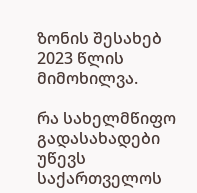ზონის შესახებ  2023 წლის მიმოხილვა.

რა სახელმწიფო გადასახადები უწევს საქართველოს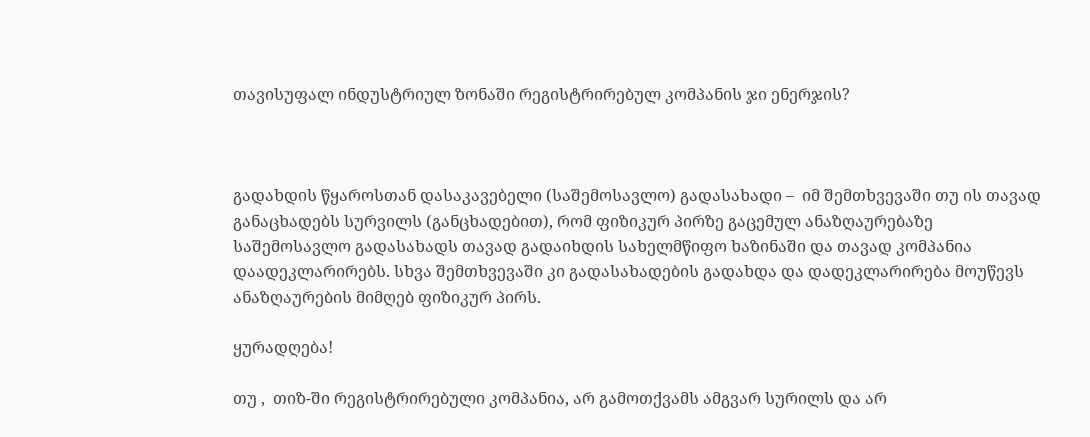თავისუფალ ინდუსტრიულ ზონაში რეგისტრირებულ კომპანის ჯი ენერჯის?



გადახდის წყაროსთან დასაკავებელი (საშემოსავლო) გადასახადი –  იმ შემთხვევაში თუ ის თავად განაცხადებს სურვილს (განცხადებით), რომ ფიზიკურ პირზე გაცემულ ანაზღაურებაზე საშემოსავლო გადასახადს თავად გადაიხდის სახელმწიფო ხაზინაში და თავად კომპანია დაადეკლარირებს. სხვა შემთხვევაში კი გადასახადების გადახდა და დადეკლარირება მოუწევს ანაზღაურების მიმღებ ფიზიკურ პირს.

ყურადღება!

თუ ,  თიზ-ში რეგისტრირებული კომპანია, არ გამოთქვამს ამგვარ სურილს და არ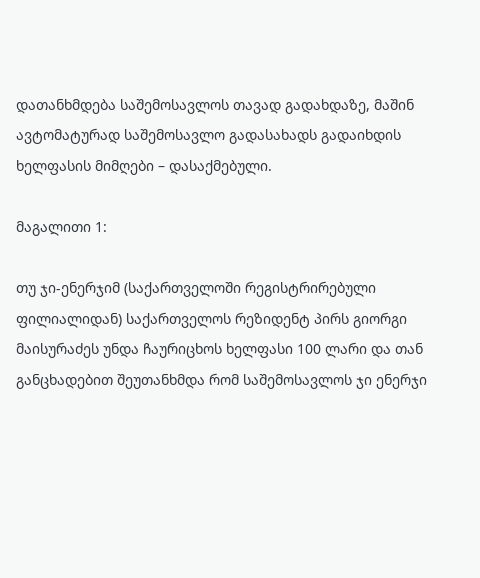დათანხმდება საშემოსავლოს თავად გადახდაზე, მაშინ ავტომატურად საშემოსავლო გადასახადს გადაიხდის ხელფასის მიმღები – დასაქმებული.

მაგალითი 1:

თუ ჯი-ენერჯიმ (საქართველოში რეგისტრირებული ფილიალიდან) საქართველოს რეზიდენტ პირს გიორგი მაისურაძეს უნდა ჩაურიცხოს ხელფასი 100 ლარი და თან განცხადებით შეუთანხმდა რომ საშემოსავლოს ჯი ენერჯი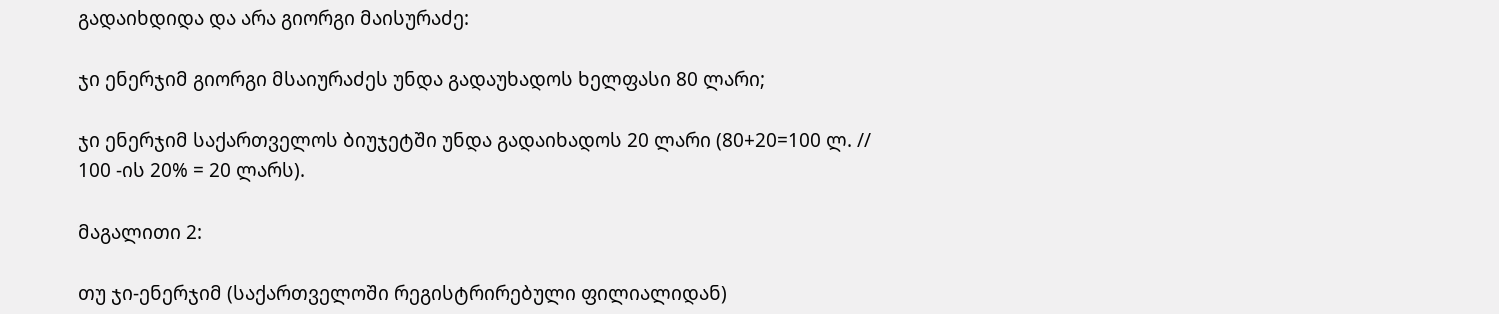გადაიხდიდა და არა გიორგი მაისურაძე:

ჯი ენერჯიმ გიორგი მსაიურაძეს უნდა გადაუხადოს ხელფასი 80 ლარი;

ჯი ენერჯიმ საქართველოს ბიუჯეტში უნდა გადაიხადოს 20 ლარი (80+20=100 ლ. // 100 -ის 20% = 20 ლარს).

მაგალითი 2:

თუ ჯი-ენერჯიმ (საქართველოში რეგისტრირებული ფილიალიდან)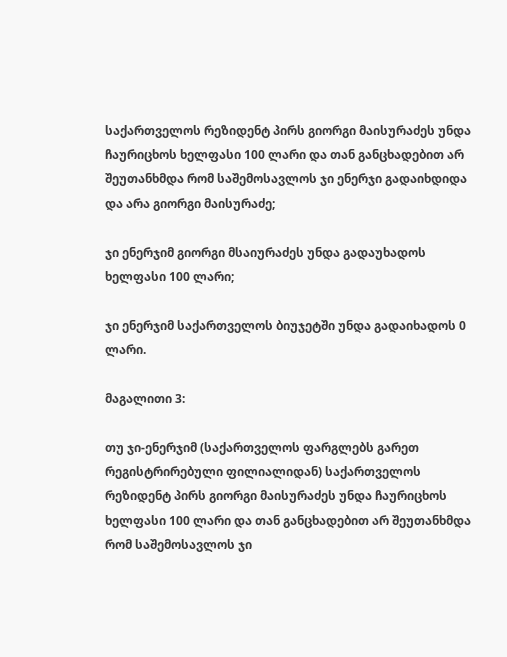საქართველოს რეზიდენტ პირს გიორგი მაისურაძეს უნდა ჩაურიცხოს ხელფასი 100 ლარი და თან განცხადებით არ შეუთანხმდა რომ საშემოსავლოს ჯი ენერჯი გადაიხდიდა და არა გიორგი მაისურაძე;

ჯი ენერჯიმ გიორგი მსაიურაძეს უნდა გადაუხადოს ხელფასი 100 ლარი;

ჯი ენერჯიმ საქართველოს ბიუჯეტში უნდა გადაიხადოს 0 ლარი.

მაგალითი 3:

თუ ჯი-ენერჯიმ (საქართველოს ფარგლებს გარეთ რეგისტრირებული ფილიალიდან) საქართველოს რეზიდენტ პირს გიორგი მაისურაძეს უნდა ჩაურიცხოს ხელფასი 100 ლარი და თან განცხადებით არ შეუთანხმდა რომ საშემოსავლოს ჯი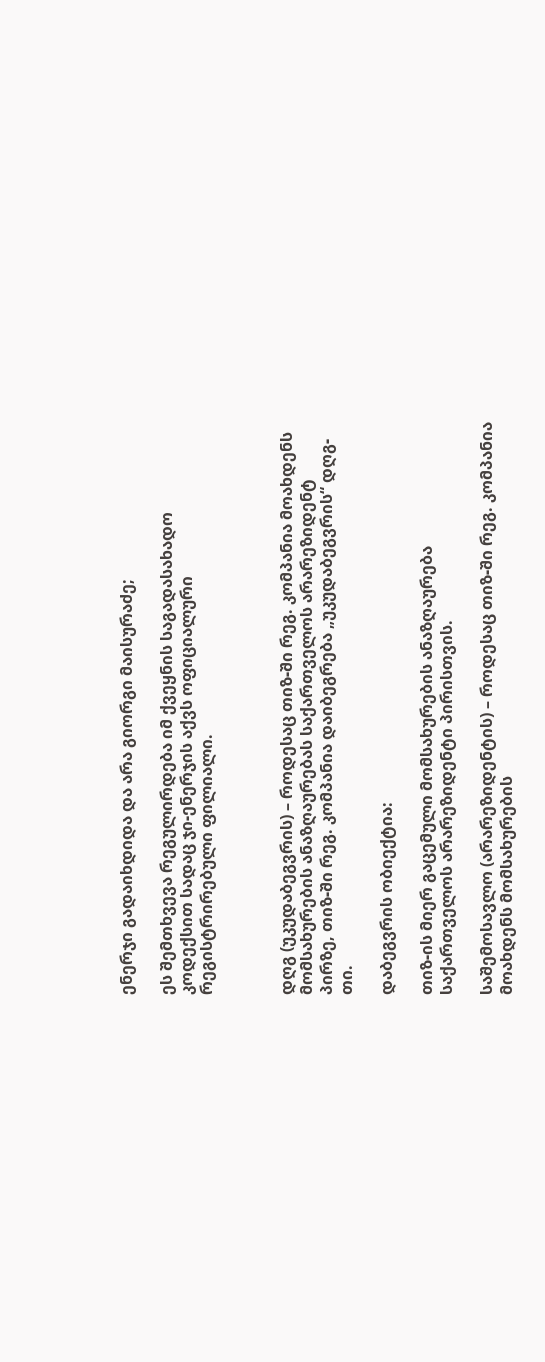ენერჯი გადაიხდიდა და არა გიორგი მაისურაძე;

ეს შემთხვევა რეგულირდება იმ ქვეყნის საგადასახადო კოდექსით სადაც ჯი-ენერჯის აქვს ოფიციალური რეგისტრირებული ფილიალი.



დღგ (უკუდაბეგვრის) – როდესაც თიზ-ში რეგ. კომპანია მოახდენს მომსახურების ანაზღაურებას საქართველოს არარეზიდენტ პირზე, თიზ-ში რეგ. კომპანია დაიბეგრება „უკუდაბეგვრის“ დღგ-თი.

დაბეგვრის ობიექტია:

თიზ-ის მიერ გაცემული მომსახურების ანაზღაურება საქართველოს არარეზიდენტი პირისთვის.

საშემოსავლო (არარეზიდენტის) – როდესაც თიზ-ში რეგ. კომპანია მოახდენს მომსახურების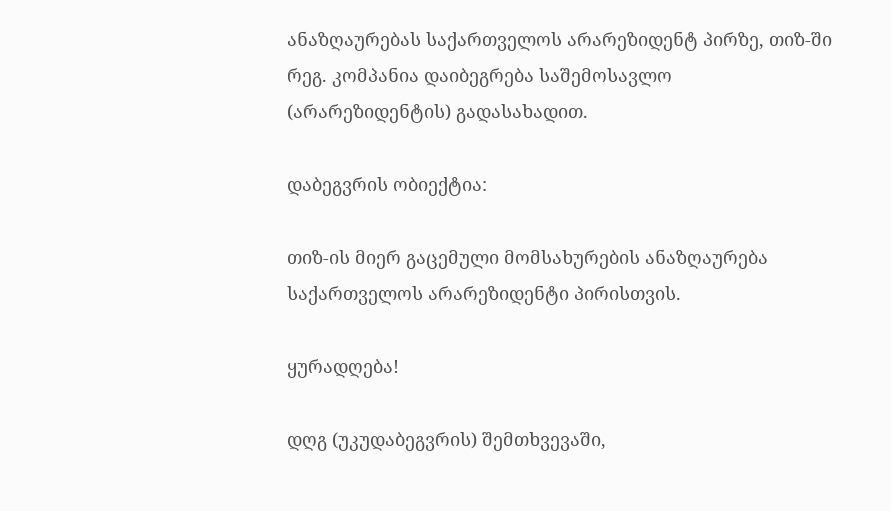ანაზღაურებას საქართველოს არარეზიდენტ პირზე, თიზ-ში რეგ. კომპანია დაიბეგრება საშემოსავლო (არარეზიდენტის) გადასახადით.

დაბეგვრის ობიექტია:

თიზ-ის მიერ გაცემული მომსახურების ანაზღაურება საქართველოს არარეზიდენტი პირისთვის.

ყურადღება!

დღგ (უკუდაბეგვრის) შემთხვევაში,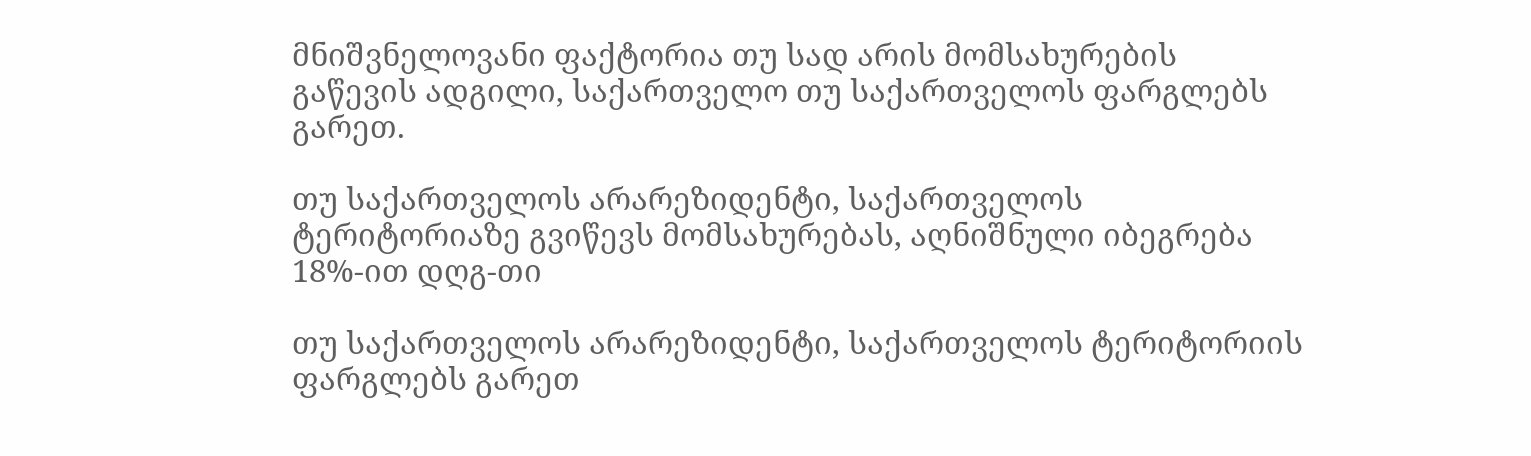მნიშვნელოვანი ფაქტორია თუ სად არის მომსახურების გაწევის ადგილი, საქართველო თუ საქართველოს ფარგლებს გარეთ.

თუ საქართველოს არარეზიდენტი, საქართველოს ტერიტორიაზე გვიწევს მომსახურებას, აღნიშნული იბეგრება 18%-ით დღგ-თი

თუ საქართველოს არარეზიდენტი, საქართველოს ტერიტორიის ფარგლებს გარეთ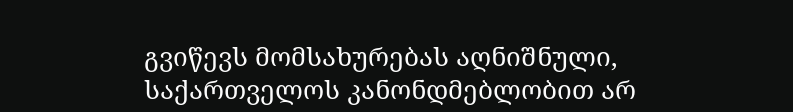გვიწევს მომსახურებას აღნიშნული, საქართველოს კანონდმებლობით არ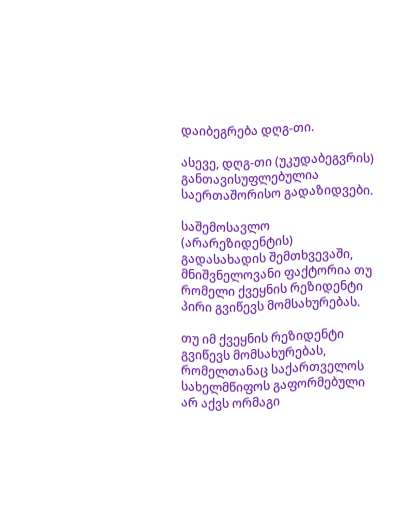დაიბეგრება დღგ-თი.

ასევე, დღგ-თი (უკუდაბეგვრის) განთავისუფლებულია საერთაშორისო გადაზიდვები.

საშემოსავლო (არარეზიდენტის) გადასახადის შემთხვევაში, მნიშვნელოვანი ფაქტორია თუ რომელი ქვეყნის რეზიდენტი პირი გვიწევს მომსახურებას.

თუ იმ ქვეყნის რეზიდენტი გვიწევს მომსახურებას, რომელთანაც საქართველოს სახელმწიფოს გაფორმებული არ აქვს ორმაგი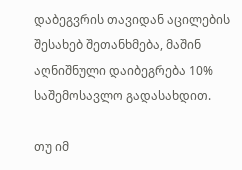დაბეგვრის თავიდან აცილების შესახებ შეთანხმება, მაშინ აღნიშნული დაიბეგრება 10% საშემოსავლო გადასახდით.

თუ იმ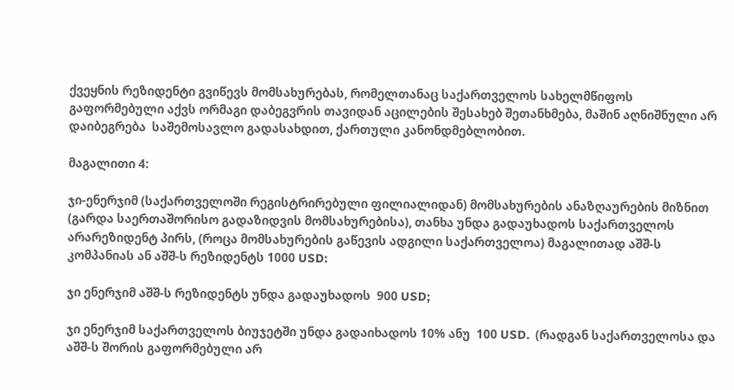ქვეყნის რეზიდენტი გვიწევს მომსახურებას, რომელთანაც საქართველოს სახელმწიფოს გაფორმებული აქვს ორმაგი დაბეგვრის თავიდან აცილების შესახებ შეთანხმება, მაშინ აღნიშნული არ დაიბეგრება  საშემოსავლო გადასახდით, ქართული კანონდმებლობით.

მაგალითი 4:

ჯი-ენერჯიმ (საქართველოში რეგისტრირებული ფილიალიდან) მომსახურების ანაზღაურების მიზნით (გარდა საერთაშორისო გადაზიდვის მომსახურებისა), თანხა უნდა გადაუხადოს საქართველოს არარეზიდენტ პირს, (როცა მომსახურების გაწევის ადგილი საქართველოა) მაგალითად აშშ-ს კომპანიას ან აშშ-ს რეზიდენტს 1000 USD:

ჯი ენერჯიმ აშშ-ს რეზიდენტს უნდა გადაუხადოს  900 USD;

ჯი ენერჯიმ საქართველოს ბიუჯეტში უნდა გადაიხადოს 10% ანუ  100 USD.  (რადგან საქართველოსა და აშშ-ს შორის გაფორმებული არ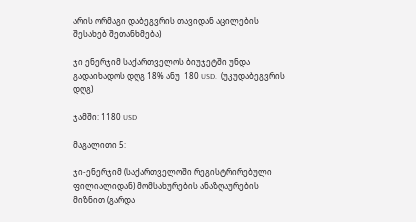არის ორმაგი დაბეგვრის თავიდან აცილების შესახებ შეთანხმება)

ჯი ენერჯიმ საქართველოს ბიუჯეტში უნდა გადაიხადოს დღგ 18% ანუ  180 USD.  (უკუდაბეგვრის დღგ)

ჯამში: 1180 USD

მაგალითი 5:

ჯი-ენერჯიმ (საქართველოში რეგისტრირებული ფილიალიდან) მომსახურების ანაზღაურების მიზნით (გარდა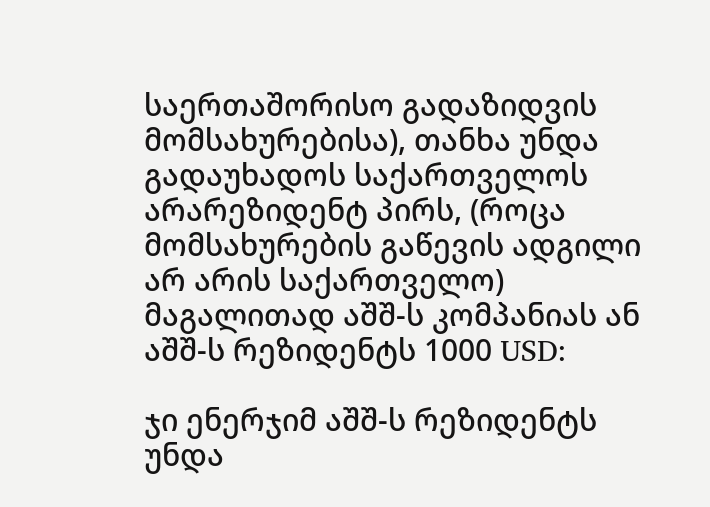საერთაშორისო გადაზიდვის მომსახურებისა), თანხა უნდა გადაუხადოს საქართველოს არარეზიდენტ პირს, (როცა მომსახურების გაწევის ადგილი არ არის საქართველო) მაგალითად აშშ-ს კომპანიას ან აშშ-ს რეზიდენტს 1000 USD:

ჯი ენერჯიმ აშშ-ს რეზიდენტს უნდა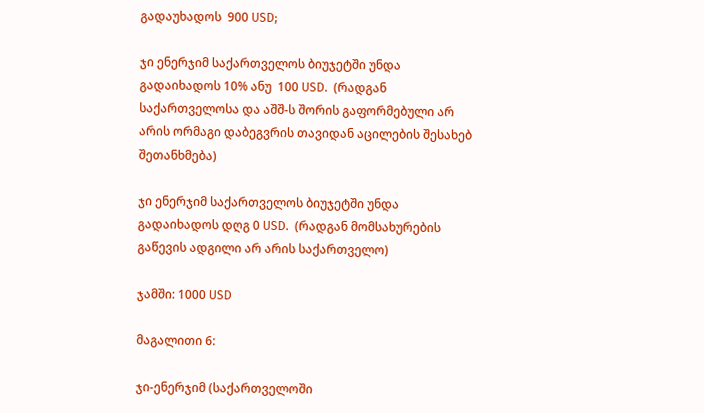გადაუხადოს  900 USD;

ჯი ენერჯიმ საქართველოს ბიუჯეტში უნდა გადაიხადოს 10% ანუ  100 USD.  (რადგან საქართველოსა და აშშ-ს შორის გაფორმებული არ არის ორმაგი დაბეგვრის თავიდან აცილების შესახებ შეთანხმება)

ჯი ენერჯიმ საქართველოს ბიუჯეტში უნდა გადაიხადოს დღგ 0 USD.  (რადგან მომსახურების გაწევის ადგილი არ არის საქართველო)

ჯამში: 1000 USD

მაგალითი 6:

ჯი-ენერჯიმ (საქართველოში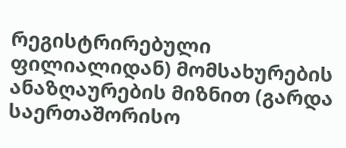რეგისტრირებული ფილიალიდან) მომსახურების ანაზღაურების მიზნით (გარდა საერთაშორისო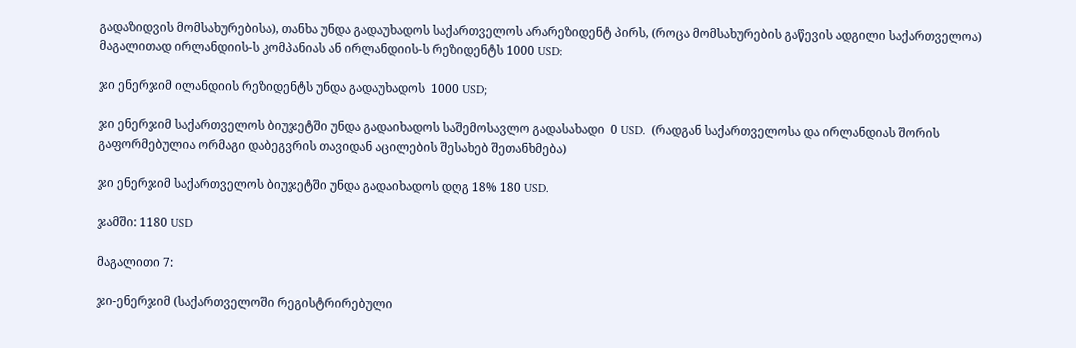გადაზიდვის მომსახურებისა), თანხა უნდა გადაუხადოს საქართველოს არარეზიდენტ პირს, (როცა მომსახურების გაწევის ადგილი საქართველოა) მაგალითად ირლანდიის-ს კომპანიას ან ირლანდიის-ს რეზიდენტს 1000 USD:

ჯი ენერჯიმ ილანდიის რეზიდენტს უნდა გადაუხადოს  1000 USD;

ჯი ენერჯიმ საქართველოს ბიუჯეტში უნდა გადაიხადოს საშემოსავლო გადასახადი  0 USD.  (რადგან საქართველოსა და ირლანდიას შორის გაფორმებულია ორმაგი დაბეგვრის თავიდან აცილების შესახებ შეთანხმება)

ჯი ენერჯიმ საქართველოს ბიუჯეტში უნდა გადაიხადოს დღგ 18% 180 USD.

ჯამში: 1180 USD

მაგალითი 7:

ჯი-ენერჯიმ (საქართველოში რეგისტრირებული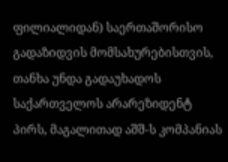ფილიალიდან) საერთაშორისო გადაზიდვის მომსახურებისთვის, თანხა უნდა გადაუხადოს საქართველოს არარეზიდენტ პირს, მაგალითად აშშ-ს კომპანიას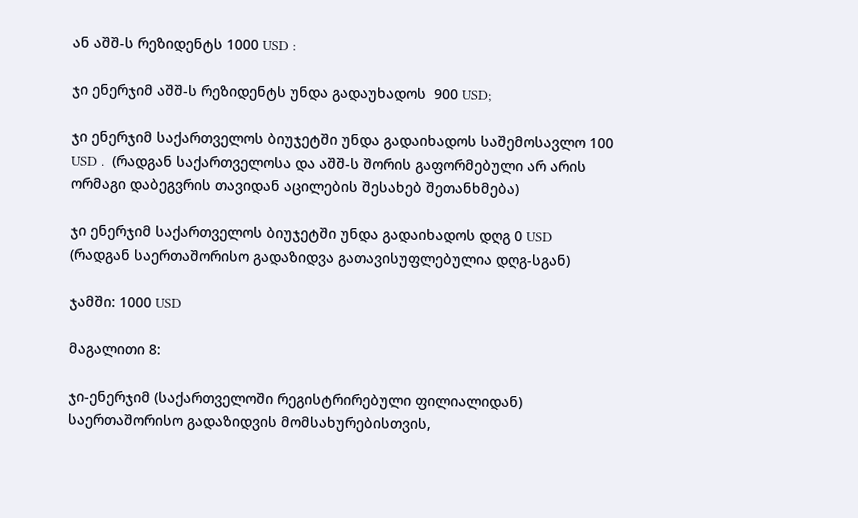ან აშშ-ს რეზიდენტს 1000 USD :

ჯი ენერჯიმ აშშ-ს რეზიდენტს უნდა გადაუხადოს  900 USD;

ჯი ენერჯიმ საქართველოს ბიუჯეტში უნდა გადაიხადოს საშემოსავლო 100 USD .  (რადგან საქართველოსა და აშშ-ს შორის გაფორმებული არ არის ორმაგი დაბეგვრის თავიდან აცილების შესახებ შეთანხმება)

ჯი ენერჯიმ საქართველოს ბიუჯეტში უნდა გადაიხადოს დღგ 0 USD (რადგან საერთაშორისო გადაზიდვა გათავისუფლებულია დღგ-სგან)

ჯამში: 1000 USD

მაგალითი 8:

ჯი-ენერჯიმ (საქართველოში რეგისტრირებული ფილიალიდან) საერთაშორისო გადაზიდვის მომსახურებისთვის,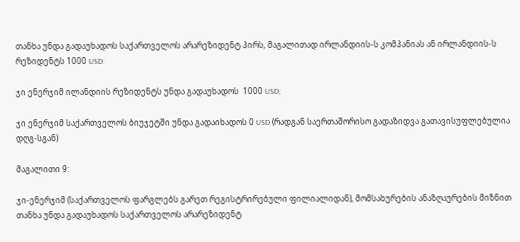თანხა უნდა გადაუხადოს საქართველოს არარეზიდენტ პირს, მაგალითად ირლანდიის-ს კომპანიას ან ირლანდიის-ს რეზიდენტს 1000 USD:

ჯი ენერჯიმ ილანდიის რეზიდენტს უნდა გადაუხადოს  1000 USD;

ჯი ენერჯიმ საქართველოს ბიუჯეტში უნდა გადაიხადოს 0 USD (რადგან საერთაშორისო გადაზიდვა გათავისუფლებულია დღგ-სგან)

მაგალითი 9:

ჯი-ენერჯიმ (საქართველოს ფარგლებს გარეთ რეგისტრირებული ფილიალიდან), მომსახურების ანაზღაურების მიზნით თანხა უნდა გადაუხადოს საქართველოს არარეზიდენტ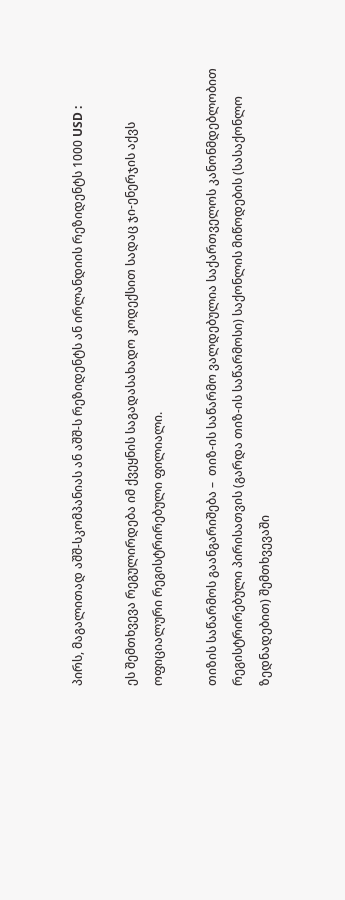პირს, მაგალითად აშშ-სკომპანიას ან აშშ-ს რეზიდენტს ან ირლანდიის რეზიდენტს 1000 USD :

ეს შემთხვევა რეგულირდება იმ ქვეყნის საგადასახადო კოდექსით სადაც ჯი-ენერჯის აქვს ოფიციალური რეგისტრირებული ფილიალი.

თიზის საწარმოს გაანგარიშება –  თიზ-ის საწარმო ვალდებულია საქართველოს კანონმდებლობით რეგისტრირებული პირისათვის (გარდა თიზ-ის საწარმოსი) საქონლის მიწოდების (სასაქონლო ზედნადებით) შემთხვევაში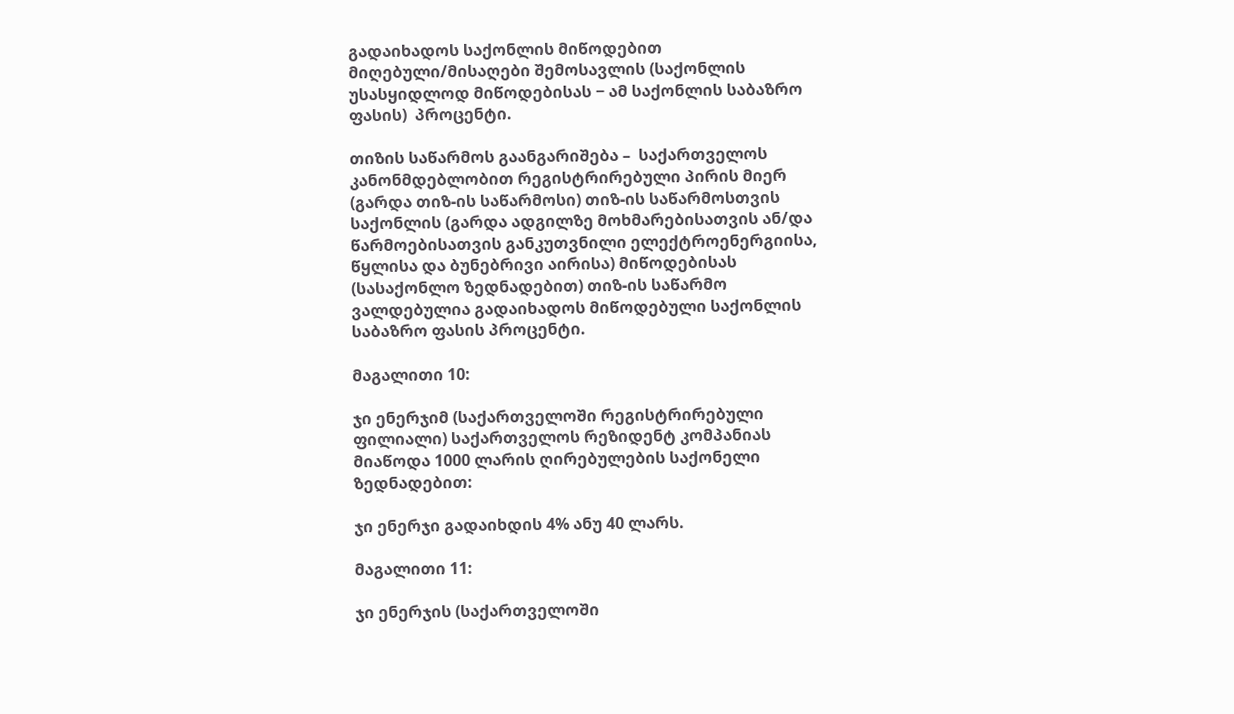გადაიხადოს საქონლის მიწოდებით მიღებული/მისაღები შემოსავლის (საქონლის უსასყიდლოდ მიწოდებისას − ამ საქონლის საბაზრო ფასის)  პროცენტი.

თიზის საწარმოს გაანგარიშება –  საქართველოს კანონმდებლობით რეგისტრირებული პირის მიერ (გარდა თიზ-ის საწარმოსი) თიზ-ის საწარმოსთვის საქონლის (გარდა ადგილზე მოხმარებისათვის ან/და წარმოებისათვის განკუთვნილი ელექტროენერგიისა, წყლისა და ბუნებრივი აირისა) მიწოდებისას (სასაქონლო ზედნადებით) თიზ-ის საწარმო ვალდებულია გადაიხადოს მიწოდებული საქონლის საბაზრო ფასის პროცენტი.

მაგალითი 10:

ჯი ენერჯიმ (საქართველოში რეგისტრირებული ფილიალი) საქართველოს რეზიდენტ კომპანიას მიაწოდა 1000 ლარის ღირებულების საქონელი ზედნადებით:

ჯი ენერჯი გადაიხდის 4% ანუ 40 ლარს.

მაგალითი 11:

ჯი ენერჯის (საქართველოში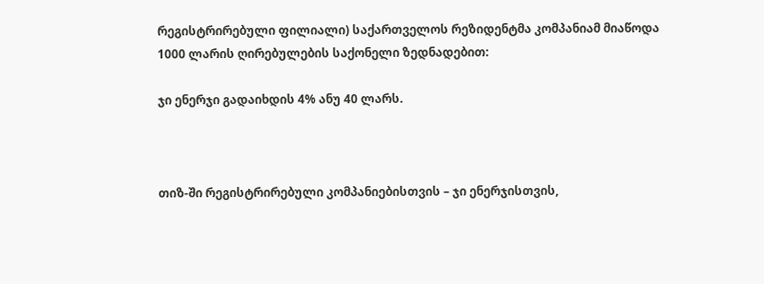რეგისტრირებული ფილიალი) საქართველოს რეზიდენტმა კომპანიამ მიაწოდა 1000 ლარის ღირებულების საქონელი ზედნადებით:

ჯი ენერჯი გადაიხდის 4% ანუ 40 ლარს.



თიზ-ში რეგისტრირებული კომპანიებისთვის – ჯი ენერჯისთვის,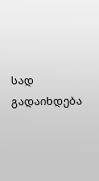სად გადაიხდება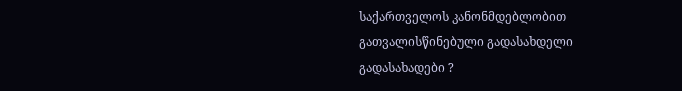საქართველოს კანონმდებლობით გათვალისწინებული გადასახდელი გადასახადები ?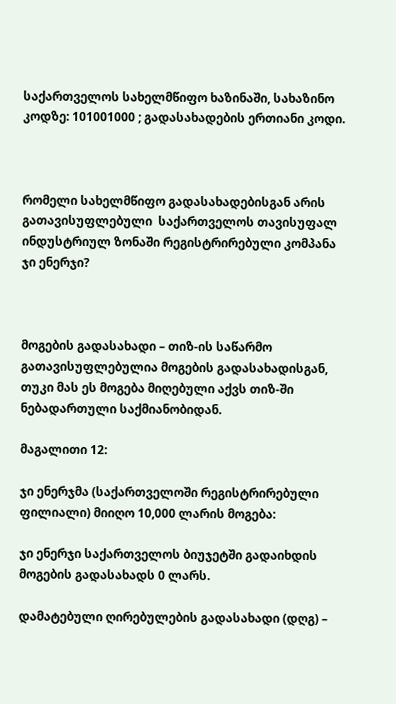საქართველოს სახელმწიფო ხაზინაში, სახაზინო კოდზე: 101001000 ; გადასახადების ერთიანი კოდი.



რომელი სახელმწიფო გადასახადებისგან არის გათავისუფლებული  საქართველოს თავისუფალ ინდუსტრიულ ზონაში რეგისტრირებული კომპანა ჯი ენერჯი?



მოგების გადასახადი – თიზ-ის საწარმო გათავისუფლებულია მოგების გადასახადისგან, თუკი მას ეს მოგება მიღებული აქვს თიზ-ში ნებადართული საქმიანობიდან.

მაგალითი 12:

ჯი ენერჯმა (საქართველოში რეგისტრირებული ფილიალი) მიიღო 10,000 ლარის მოგება:

ჯი ენერჯი საქართველოს ბიუჯეტში გადაიხდის  მოგების გადასახადს 0 ლარს.

დამატებული ღირებულების გადასახადი (დღგ) –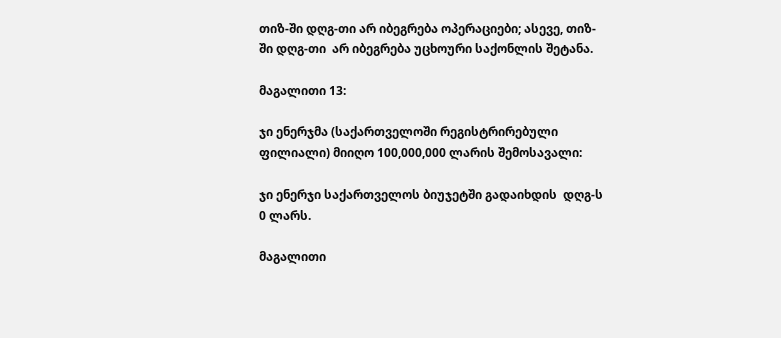თიზ-ში დღგ-თი არ იბეგრება ოპერაციები; ასევე, თიზ-ში დღგ-თი  არ იბეგრება უცხოური საქონლის შეტანა.

მაგალითი 13:

ჯი ენერჯმა (საქართველოში რეგისტრირებული ფილიალი) მიიღო 100,000,000 ლარის შემოსავალი:

ჯი ენერჯი საქართველოს ბიუჯეტში გადაიხდის  დღგ-ს 0 ლარს.

მაგალითი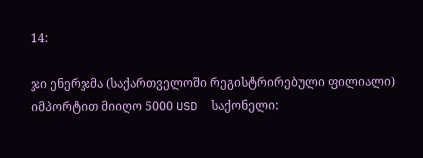14:

ჯი ენერჯმა (საქართველოში რეგისტრირებული ფილიალი) იმპორტით მიიღო 5000 USD  საქონელი: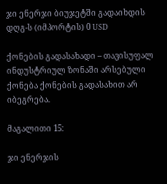ჯი ენერჯი ბიუჯეტში გადაიხდის დღგ-ს (იმპორტის) 0 USD

ქონების გადასახადი – თავისუფალ ინდუსტრიულ ზონაში არსებული ქონება ქონების გადასახით არ იბეგრება.

მაგალითი 15:

ჯი ენერჯის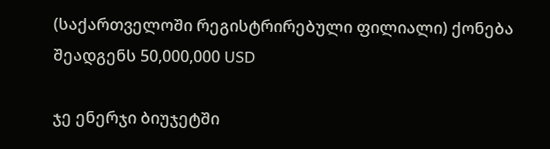(საქართველოში რეგისტრირებული ფილიალი) ქონება შეადგენს 50,000,000 USD

ჯე ენერჯი ბიუჯეტში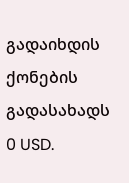გადაიხდის ქონების გადასახადს 0 USD.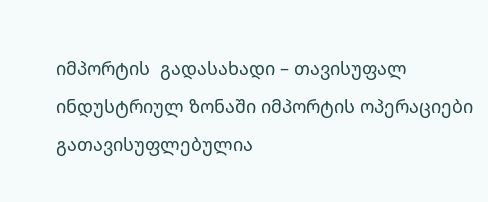იმპორტის  გადასახადი – თავისუფალ ინდუსტრიულ ზონაში იმპორტის ოპერაციები  გათავისუფლებულია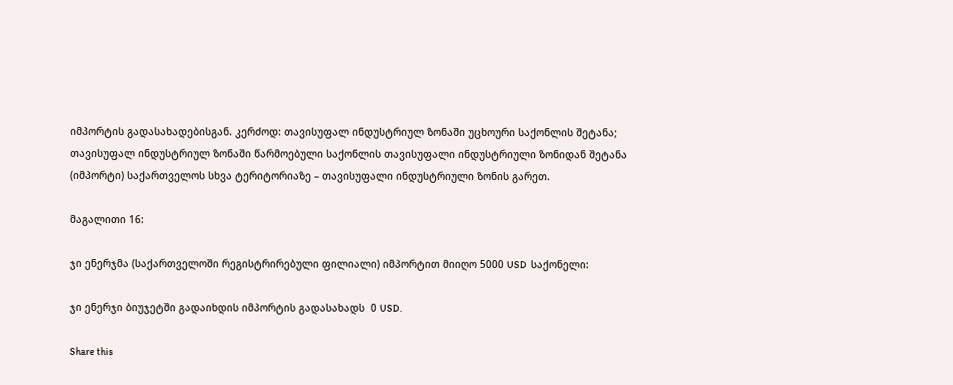იმპორტის გადასახადებისგან. კერძოდ: თავისუფალ ინდუსტრიულ ზონაში უცხოური საქონლის შეტანა; თავისუფალ ინდუსტრიულ ზონაში წარმოებული საქონლის თავისუფალი ინდუსტრიული ზონიდან შეტანა (იმპორტი) საქართველოს სხვა ტერიტორიაზე – თავისუფალი ინდუსტრიული ზონის გარეთ.

მაგალითი 16:

ჯი ენერჯმა (საქართველოში რეგისტრირებული ფილიალი) იმპორტით მიიღო 5000 USD  საქონელი:

ჯი ენერჯი ბიუჯეტში გადაიხდის იმპორტის გადასახადს  0 USD.

Share this